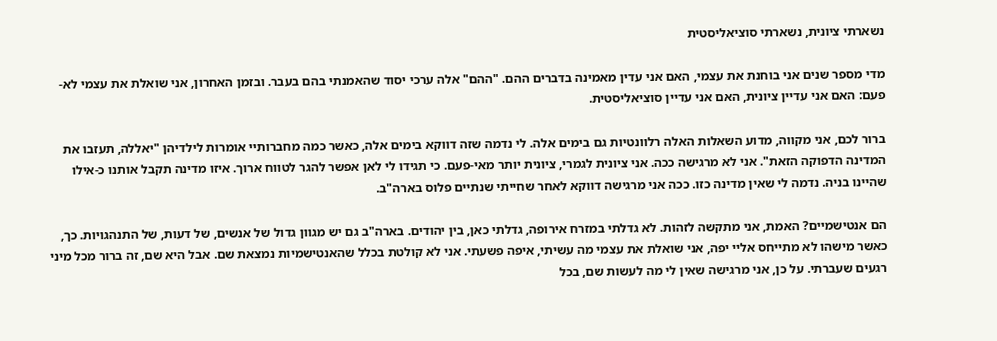נשארתי ציונית, נשארתי סוציאליסטית

מדי מספר שנים אני בוחנת את עצמי, האם אני עדין מאמינה בדברים ההם. "ההם" אלה ערכי יסוד שהאמנתי בהם בעבר. ובזמן האחרון, אני שואלת את עצמי לא-פעם: האם אני עדיין ציונית, האם אני עדיין סוציאליסטית.

ברור לכם, אני מקווה, מדוע השאלות האלה רלוונטיות גם בימים אלה. לי נדמה שזה דווקא בימים אלה, כאשר כמה מחברותיי אומרות לילדיהן "יאללה, תעזבו את המדינה הדפוקה הזאת". אני לא מרגישה ככה. אני ציונית לגמרי, ציונית יותר מאי-פעם. כי תגידו לי לאן אפשר להגר לטווח ארוך. איזו מדינה תקבל אותנו כ-אילו שהיינו בניה. נדמה לי שאין מדינה כזו. ככה אני מרגישה דווקא לאחר שחייתי שנתיים פלוס בארה"ב.

הם אנטישמיים? האמת, אני מתקשה לזהות. לא גדלתי במזרח אירופה, גדלתי כאן, בין יהודים. בארה"ב גם יש מגוון גדול של אנשים, של דעות, של התנהגויות. כך, כאשר מישהו לא מתייחס אליי יפה, אני שואלת את עצמי מה עשיתי, איפה פשעתי. אני לא קולטת בכלל שהאנטישמיות נמצאת שם. אבל היא שם, זה ברור מכל מיני רגעים שעברתי. על כן, אני מרגישה שאין לי מה לעשות שם, בכל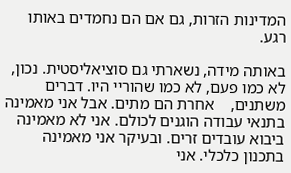המדינות הזרות, גם אם הם נחמדים באותו רגע.

באותה מידה, נשארתי גם סוציאליסטית. נכון, לא כמו פעם, לא כמו שהוריי היו. דברים משתנים,    אחרת הם מתים. אבל אני מאמינה בתנאי עבודה הוגנים לכולם. אני לא מאמינה ביבוא עובדים זרים. ובעיקר אני מאמינה בתכנון כלכלי. אני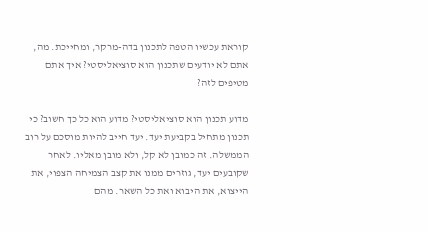קוראת עכשיו הטפה לתכנון בדה-מרקר, ומחייכת. מה, אתם לא יודעים שתכנון הוא סוציאליסטי? איך אתם מטיפים לזה?

מדוע תכנון הוא סוציאליסטי? מדוע הוא כל כך חשוב? כי תכנון מתחיל בקביעת יעד. יעד חייב להיות מוסכם על רוב הממשלה. זה כמובן לא קל, ולא מובן מאליו. לאחר שקובעים יעד, גוזרים ממנו את קצב הצמיחה הצפוי, את הייצוא, את היבוא ואת כל השאר. מהם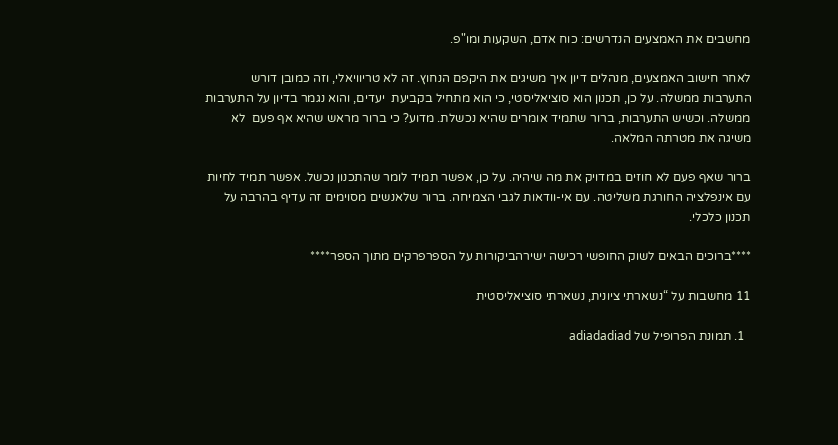מחשבים את האמצעים הנדרשים: כוח אדם, השקעות ומו"פ.

לאחר חישוב האמצעים, מנהלים דיון איך משיגים את היקפם הנחוץ. זה לא טריוויאלי, וזה כמובן דורש התערבות ממשלה. על כן, תכנון הוא סוציאליסטי, כי הוא מתחיל בקביעת  יעדים, והוא נגמר בדיון על התערבות ממשלה. וכשיש התערבות, ברור שתמיד אומרים שהיא נכשלת. מדוע? כי ברור מראש שהיא אף פעם  לא משיגה את מטרתה המלאה.

ברור שאף פעם לא חוזים במדויק את מה שיהיה. על כן, אפשר תמיד לומר שהתכנון נכשל. אפשר תמיד לחיות עם אינפלציה החורגת משליטה. עם אי-וודאות לגבי הצמיחה. ברור שלאנשים מסוימים זה עדיף בהרבה על תכנון כלכלי.

****ברוכים הבאים לשוק החופשי רכישה ישירהביקורות על הספרפרקים מתוך הספר****

11 מחשבות על “נשארתי ציונית, נשארתי סוציאליסטית

  1. תמונת הפרופיל של adiadadiad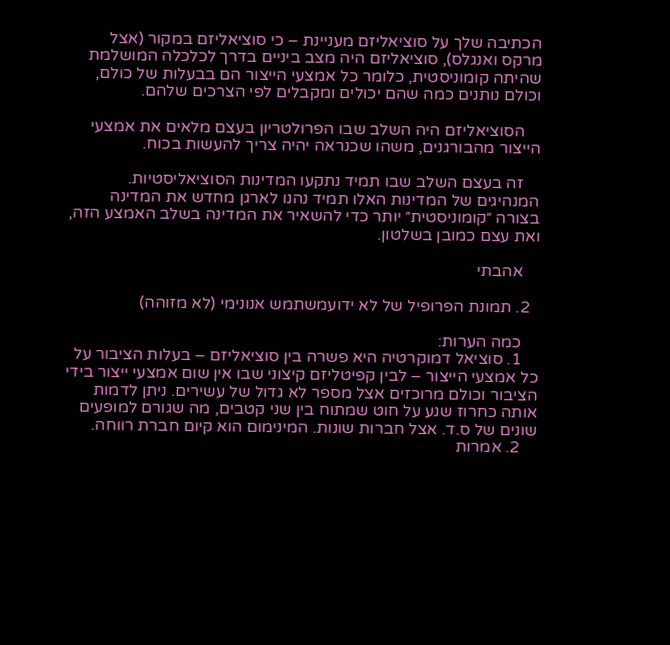הכתיבה שלך על סוציאליזם מעניינת – כי סוציאליזם במקור (אצל מרקס ואנגלס), סוציאליזם היה מצב ביניים בדרך לכלכלה המושלמת שהיתה קומוניסטית, כלומר כל אמצעי הייצור הם בבעלות של כולם, וכולם נותנים כמה שהם יכולים ומקבלים לפי הצרכים שלהם.

    הסוציאליזם היה השלב שבו הפרולטריון בעצם מלאים את אמצעי הייצור מהבורגנים, משהו שכנראה יהיה צריך להעשות בכוח.

    זה בעצם השלב שבו תמיד נתקעו המדינות הסוציאליסטיות. המנהיגים של המדינות האלו תמיד נהנו לארגן מחדש את המדינה בצורה ״קומוניסטית״ יותר כדי להשאיר את המדינה בשלב האמצע הזה, ואת עצם כמובן בשלטון.

    אהבתי

  2. תמונת הפרופיל של לא ידועמשתמש אנונימי (לא מזוהה)

    כמה הערות:
    1. סוציאל דמוקרטיה היא פשרה בין סוציאליזם – בעלות הציבור על כל אמצעי הייצור – לבין קפיטליזם קיצוני שבו אין שום אמצעי ייצור בידי הציבור וכולם מרוכזים אצל מספר לא גדול של עשירים. ניתן לדמות אותה כחרוז שנע על חוט שמתוח בין שני קטבים, מה שגורם למופעים שונים של ס.ד. אצל חברות שונות. המינימום הוא קיום חברת רווחה.
    2. אמרות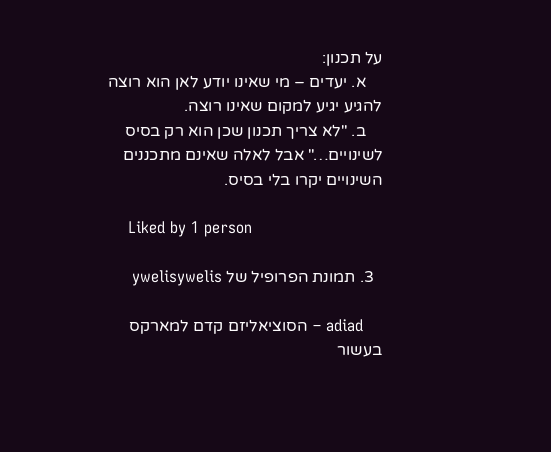על תכנון:
    א. יעדים – מי שאינו יודע לאן הוא רוצה להגיע יגיע למקום שאינו רוצה.
    ב. "לא צריך תכנון שכן הוא רק בסיס לשינויים…" אבל לאלה שאינם מתכננים השינויים יקרו בלי בסיס.

    Liked by 1 person

  3. תמונת הפרופיל של ywelisywelis

    adiad – הסוציאליזם קדם למארקס בעשור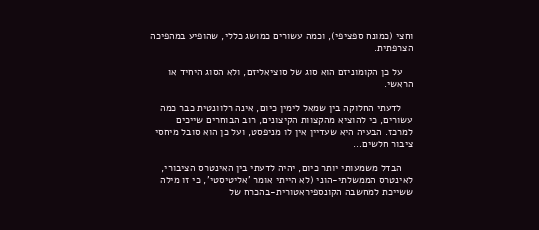וחצי (כמונח ספציפי), וכמה עשורים כמושג כללי, שהופיע במהפיכה הצרפתית.

    על כן הקומוניזם הוא סוג של סוציאליזם, ולא הסוג היחיד או הראשי.

    לדעתי החלוקה בין שמאל לימין כיום, אינה רלוונטית כבר כמה עשורים, כי להוציא מהקצוות הקיצונים, רוב הבוחרים שייכים למרכז. הבעיה היא שעדיין אין לו מניפסט, ועל כן הוא סובל מיחסי ציבור חלשים…

    הבדל משמעותי יותר כיום, יהיה לדעתי בין האינטרס הציבורי, לאינטרס הממשלתי-הוני (לא הייתי אומר 'אליטיסטי', כי זו מילה ששייכת למחשבה הקונספיראטורית-בהכרח של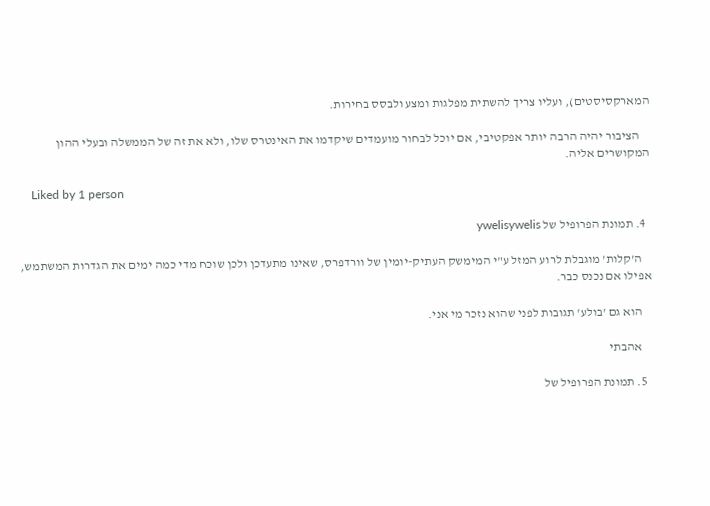המארקסיסטים), ועליו צריך להשתית מפלגות ומצע ולבסס בחירות.

    הציבור יהיה הרבה יותר אפקטיבי, אם יוכל לבחור מועמדים שיקדמו את האינטרס שלו, ולא את זה של הממשלה ובעלי ההון המקושרים אליה.

    Liked by 1 person

  4. תמונת הפרופיל של ywelisywelis

    ה'קלות' מוגבלת לרוע המזל ע"י המימשק העתיק-יומין של וורדפרס, שאינו מתעדכן ולכן שוכח מדי כמה ימים את הגדרות המשתמש, אפילו אם נכנס כבר.

    הוא גם 'בולע' תגובות לפני שהוא נזכר מי אני.

    אהבתי

  5. תמונת הפרופיל של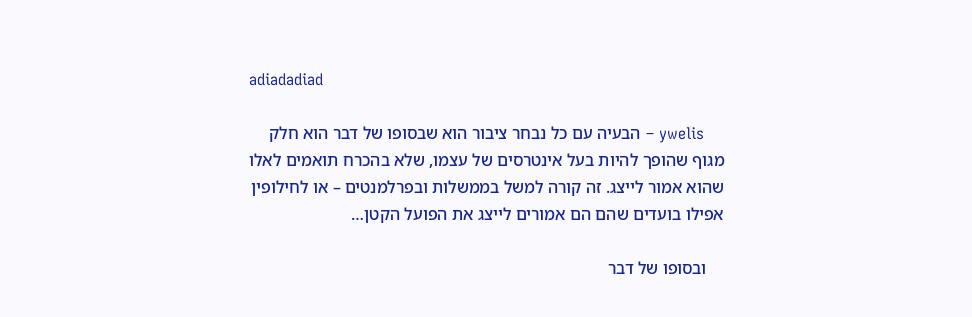adiadadiad

    ywelis – הבעיה עם כל נבחר ציבור הוא שבסופו של דבר הוא חלק מגוף שהופך להיות בעל אינטרסים של עצמו, שלא בהכרח תואמים לאלו שהוא אמור לייצג. זה קורה למשל בממשלות ובפרלמנטים – או לחילופין אפילו בועדים שהם הם אמורים לייצג את הפועל הקטן…

    ובסופו של דבר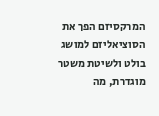המרקסיזם הפך את הסוציאליזם למושג בולט ולשיטת משטר מוגדרת, מה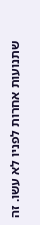שתנועות אחרות לפניו לא עשו. זה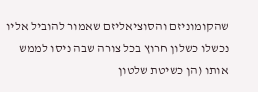שהקומוניזם והסוציאליזם שאמור להוביל אליו נכשלו כשלון חרוץ בכל צורה שבה ניסו לממש אותו (הן כשיטת שלטון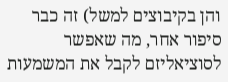והן בקיבוצים למשל) זה כבר סיפור אחר, מה שאפשר לסוציאליזם לקבל את המשמעות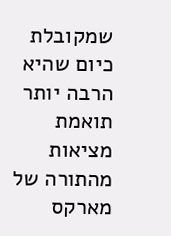שמקובלת כיום שהיא הרבה יותר תואמת מציאות מהתורה של מארקס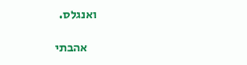ואנגלס.

    אהבתי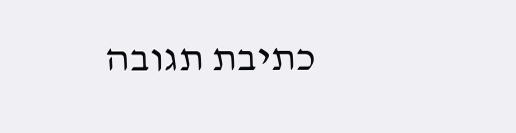כתיבת תגובה